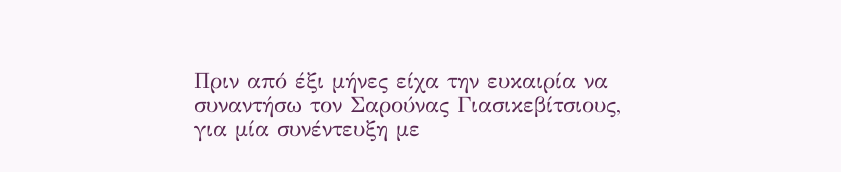Πριν από έξι μήνες είχα την ευκαιρία να συναντήσω τον Σαρούνας Γιασικεβίτσιους, για μία συνέντευξη με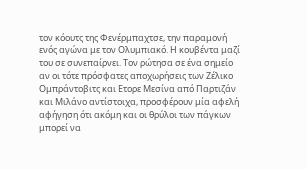τον κόουτς της Φενέρμπαχτσε, την παραμονή ενός αγώνα με τον Ολυμπιακό. Η κουβέντα μαζί του σε συνεπαίρνει. Τον ρώτησα σε ένα σημείο αν οι τότε πρόσφατες αποχωρήσεις των Ζέλικο Ομπράντοβιτς και Ετορε Μεσίνα από Παρτιζάν και Μιλάνο αντίστοιχα, προσφέρουν μία αφελή αφήγηση ότι ακόμη και οι θρύλοι των πάγκων μπορεί να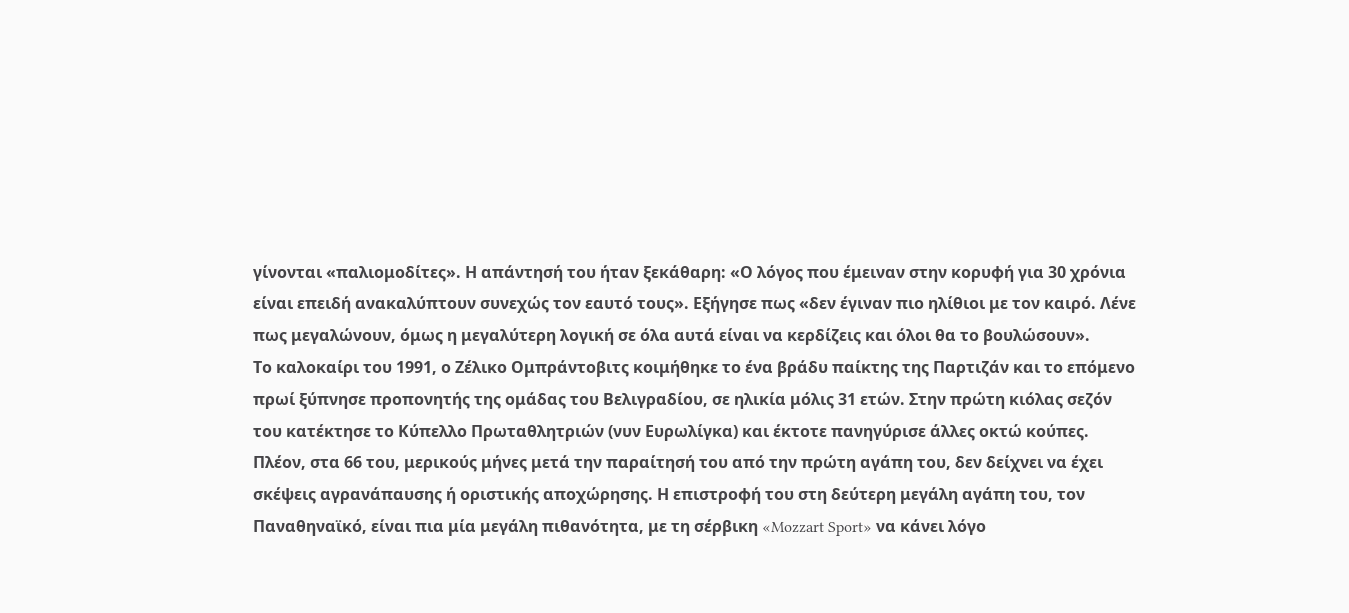γίνονται «παλιομοδίτες». Η απάντησή του ήταν ξεκάθαρη: «Ο λόγος που έμειναν στην κορυφή για 30 χρόνια είναι επειδή ανακαλύπτουν συνεχώς τον εαυτό τους». Εξήγησε πως «δεν έγιναν πιο ηλίθιοι με τον καιρό. Λένε πως μεγαλώνουν, όμως η μεγαλύτερη λογική σε όλα αυτά είναι να κερδίζεις και όλοι θα το βουλώσουν».
Το καλοκαίρι του 1991, ο Ζέλικο Ομπράντοβιτς κοιμήθηκε το ένα βράδυ παίκτης της Παρτιζάν και το επόμενο πρωί ξύπνησε προπονητής της ομάδας του Βελιγραδίου, σε ηλικία μόλις 31 ετών. Στην πρώτη κιόλας σεζόν του κατέκτησε το Κύπελλο Πρωταθλητριών (νυν Ευρωλίγκα) και έκτοτε πανηγύρισε άλλες οκτώ κούπες. Πλέον, στα 66 του, μερικούς μήνες μετά την παραίτησή του από την πρώτη αγάπη του, δεν δείχνει να έχει σκέψεις αγρανάπαυσης ή οριστικής αποχώρησης. Η επιστροφή του στη δεύτερη μεγάλη αγάπη του, τον Παναθηναϊκό, είναι πια μία μεγάλη πιθανότητα, με τη σέρβικη «Mozzart Sport» να κάνει λόγο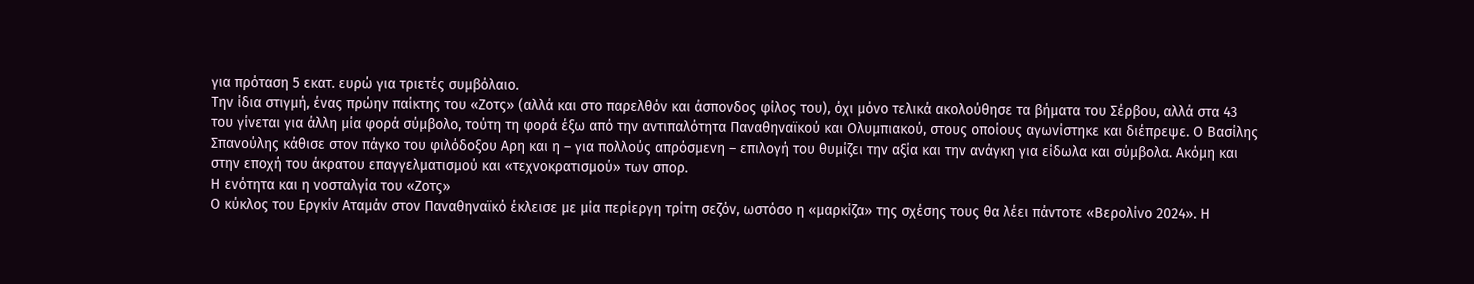για πρόταση 5 εκατ. ευρώ για τριετές συμβόλαιο.
Την ίδια στιγμή, ένας πρώην παίκτης του «Ζοτς» (αλλά και στο παρελθόν και άσπονδος φίλος του), όχι μόνο τελικά ακολούθησε τα βήματα του Σέρβου, αλλά στα 43 του γίνεται για άλλη μία φορά σύμβολο, τούτη τη φορά έξω από την αντιπαλότητα Παναθηναϊκού και Ολυμπιακού, στους οποίους αγωνίστηκε και διέπρεψε. Ο Βασίλης Σπανούλης κάθισε στον πάγκο του φιλόδοξου Αρη και η – για πολλούς απρόσμενη – επιλογή του θυμίζει την αξία και την ανάγκη για είδωλα και σύμβολα. Ακόμη και στην εποχή του άκρατου επαγγελματισμού και «τεχνοκρατισμού» των σπορ.
Η ενότητα και η νοσταλγία του «Ζοτς»
Ο κύκλος του Εργκίν Αταμάν στον Παναθηναϊκό έκλεισε με μία περίεργη τρίτη σεζόν, ωστόσο η «μαρκίζα» της σχέσης τους θα λέει πάντοτε «Βερολίνο 2024». Η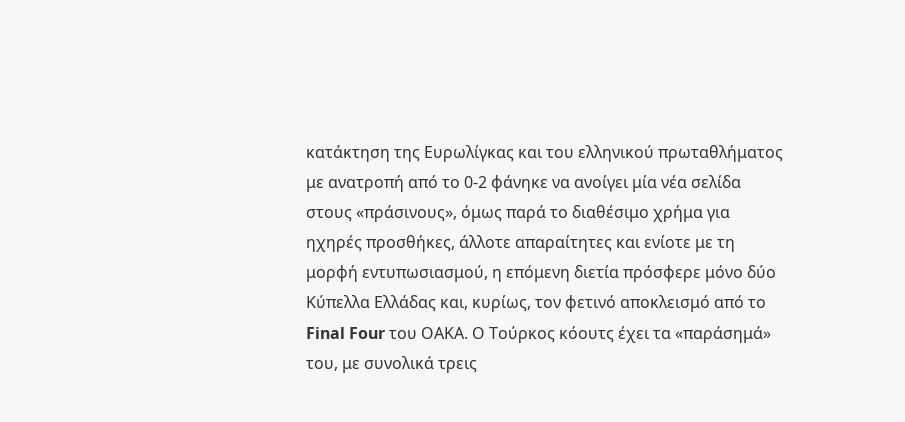κατάκτηση της Ευρωλίγκας και του ελληνικού πρωταθλήματος με ανατροπή από το 0-2 φάνηκε να ανοίγει μία νέα σελίδα στους «πράσινους», όμως παρά το διαθέσιμο χρήμα για ηχηρές προσθήκες, άλλοτε απαραίτητες και ενίοτε με τη μορφή εντυπωσιασμού, η επόμενη διετία πρόσφερε μόνο δύο Κύπελλα Ελλάδας και, κυρίως, τον φετινό αποκλεισμό από το Final Four του ΟΑΚΑ. Ο Τούρκος κόουτς έχει τα «παράσημά» του, με συνολικά τρεις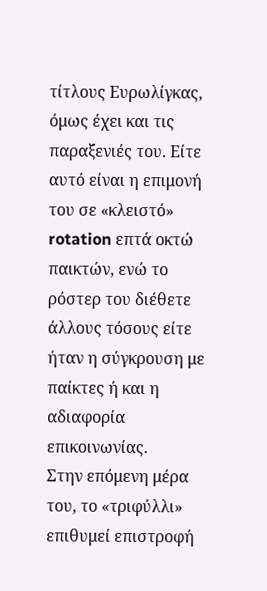τίτλους Ευρωλίγκας, όμως έχει και τις παραξενιές του. Είτε αυτό είναι η επιμονή του σε «κλειστό» rotation επτά οκτώ παικτών, ενώ το ρόστερ του διέθετε άλλους τόσους είτε ήταν η σύγκρουση με παίκτες ή και η αδιαφορία επικοινωνίας.
Στην επόμενη μέρα του, το «τριφύλλι» επιθυμεί επιστροφή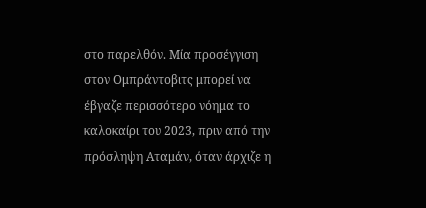στο παρελθόν. Μία προσέγγιση στον Ομπράντοβιτς μπορεί να έβγαζε περισσότερο νόημα το καλοκαίρι του 2023, πριν από την πρόσληψη Αταμάν, όταν άρχιζε η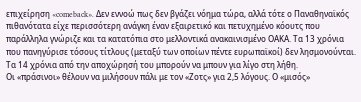επιχείρηση «comeback». Δεν εννοώ πως δεν βγάζει νόημα τώρα, αλλά τότε ο Παναθηναϊκός πιθανότατα είχε περισσότερη ανάγκη έναν εξαιρετικό και πετυχημένο κόουτς που παράλληλα γνώριζε και τα κατατόπια στο μελλοντικά ανακαινισμένο ΟΑΚΑ. Τα 13 χρόνια που πανηγύρισε τόσους τίτλους (μεταξύ των οποίων πέντε ευρωπαϊκοί) δεν λησμονούνται. Τα 14 χρόνια από την αποχώρησή του μπορούν να μπουν για λίγο στη λήθη.
Οι «πράσινοι» θέλουν να μιλήσουν πάλι με τον «Ζοτς» για 2,5 λόγους. Ο «μισός»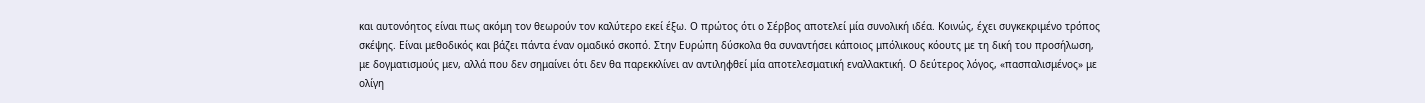και αυτονόητος είναι πως ακόμη τον θεωρούν τον καλύτερο εκεί έξω. Ο πρώτος ότι ο Σέρβος αποτελεί μία συνολική ιδέα. Κοινώς, έχει συγκεκριμένο τρόπος σκέψης. Είναι μεθοδικός και βάζει πάντα έναν ομαδικό σκοπό. Στην Ευρώπη δύσκολα θα συναντήσει κάποιος μπόλικους κόουτς με τη δική του προσήλωση, με δογματισμούς μεν, αλλά που δεν σημαίνει ότι δεν θα παρεκκλίνει αν αντιληφθεί μία αποτελεσματική εναλλακτική. Ο δεύτερος λόγος, «πασπαλισμένος» με ολίγη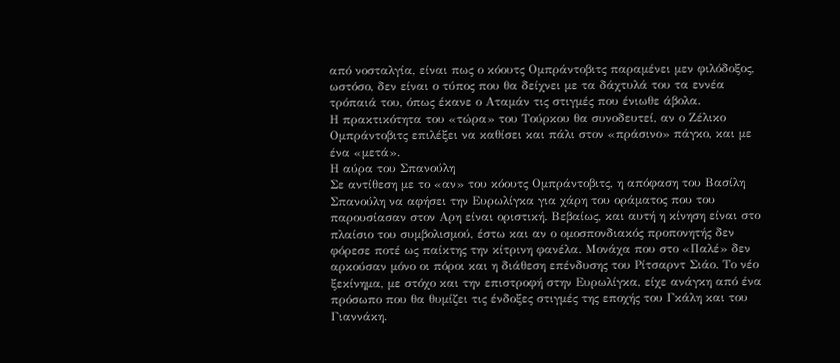από νοσταλγία, είναι πως ο κόουτς Ομπράντοβιτς παραμένει μεν φιλόδοξος, ωστόσο, δεν είναι ο τύπος που θα δείχνει με τα δάχτυλά του τα εννέα τρόπαιά του, όπως έκανε ο Αταμάν τις στιγμές που ένιωθε άβολα.
Η πρακτικότητα του «τώρα» του Τούρκου θα συνοδευτεί, αν ο Ζέλικο Ομπράντοβιτς επιλέξει να καθίσει και πάλι στον «πράσινο» πάγκο, και με ένα «μετά».
Η αύρα του Σπανούλη
Σε αντίθεση με το «αν» του κόουτς Ομπράντοβιτς, η απόφαση του Βασίλη Σπανούλη να αφήσει την Ευρωλίγκα για χάρη του οράματος που του παρουσίασαν στον Αρη είναι οριστική. Βεβαίως, και αυτή η κίνηση είναι στο πλαίσιο του συμβολισμού, έστω και αν ο ομοσπονδιακός προπονητής δεν φόρεσε ποτέ ως παίκτης την κίτρινη φανέλα. Μονάχα που στο «Παλέ» δεν αρκούσαν μόνο οι πόροι και η διάθεση επένδυσης του Ρίτσαρντ Σιάο. Το νέο ξεκίνημα, με στόχο και την επιστροφή στην Ευρωλίγκα, είχε ανάγκη από ένα πρόσωπο που θα θυμίζει τις ένδοξες στιγμές της εποχής του Γκάλη και του Γιαννάκη.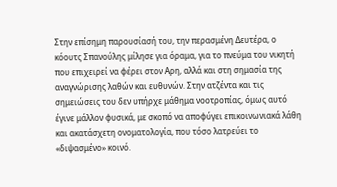Στην επίσημη παρουσίασή του, την περασμένη Δευτέρα, ο κόουτς Σπανούλης μίλησε για όραμα, για το πνεύμα του νικητή που επιχειρεί να φέρει στον Αρη, αλλά και στη σημασία της αναγνώρισης λαθών και ευθυνών. Στην ατζέντα και τις σημειώσεις του δεν υπήρχε μάθημα νοοτροπίας, όμως αυτό έγινε μάλλον φυσικά, με σκοπό να αποφύγει επικοινωνιακά λάθη και ακατάσχετη ονοματολογία, που τόσο λατρεύει το «διψασμένο» κοινό.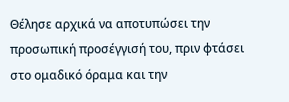Θέλησε αρχικά να αποτυπώσει την προσωπική προσέγγισή του, πριν φτάσει στο ομαδικό όραμα και την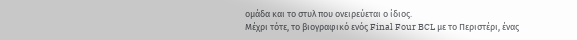ομάδα και το στυλ που ονειρεύεται ο ίδιος.
Μέχρι τότε, το βιογραφικό ενός Final Four BCL με το Περιστέρι, ένας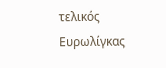τελικός Ευρωλίγκας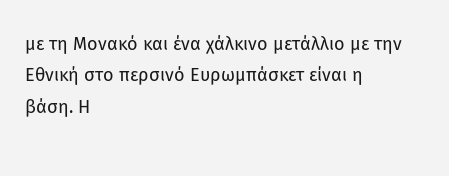με τη Μονακό και ένα χάλκινο μετάλλιο με την Εθνική στο περσινό Ευρωμπάσκετ είναι η βάση. Η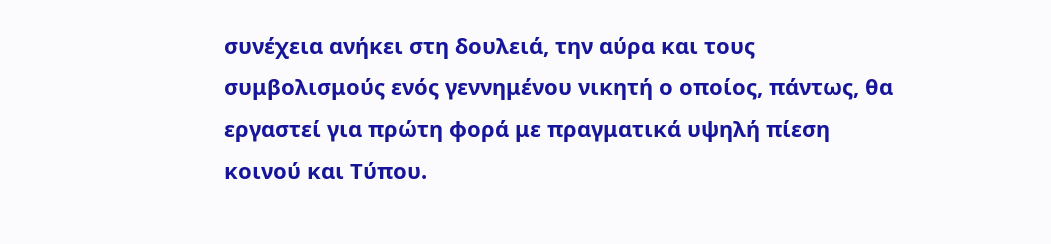συνέχεια ανήκει στη δουλειά, την αύρα και τους συμβολισμούς ενός γεννημένου νικητή ο οποίος, πάντως, θα εργαστεί για πρώτη φορά με πραγματικά υψηλή πίεση κοινού και Τύπου.